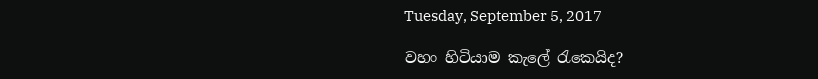Tuesday, September 5, 2017

වහං හිටියාම කැලේ රැකෙයිද?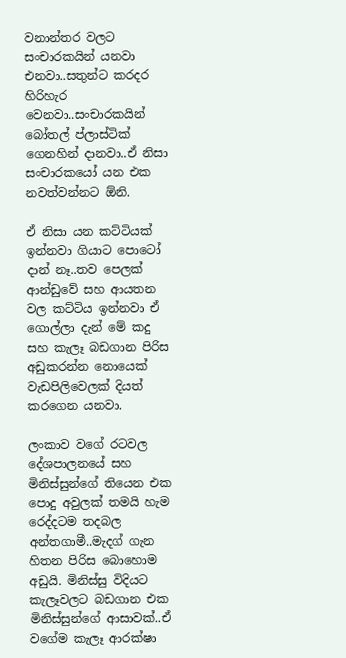වනාන්තර වලට සංචාරකයින් යනවා එනවා..සතුන්ට කරදර හිරිහැර වෙනවා..සංචාරකයින් බෝතල් ප්ලාස්ටික් ගෙනහින් දානවා..ඒ නිසා සංචාරකයෝ යන එක නවත්වන්නට ඕනි.

ඒ නිසා යන කට්ටියක් ඉන්නවා ගියාට පොටෝ දාන් නෑ..තව පෙලක් ආන්ඩුවේ සහ ආයතන වල කට්ටිය ඉන්නවා ඒ ගොල්ලා දැන් මේ කදු සහ කැලෑ බඩගාන පිරිස අඩුකරන්න නොයෙක් වැඩපිලිවෙලක් දියත් කරගෙන යනවා.

ලංකාව වගේ රටවල දේශපාලනයේ සහ මිනිස්සුන්ගේ තියෙන එක පොදු අවුලක් තමයි හැම රෙද්දටම තදබල අන්තගාමී..මැදග් ගැන හිතන පිරිස බොහොම අඩුයි. මිනිස්සු විදියට කැලෑවලට බඩගාන එක මිනිස්සුන්ගේ ආසාවක්..ඒ වගේම කැලෑ ආරක්ෂා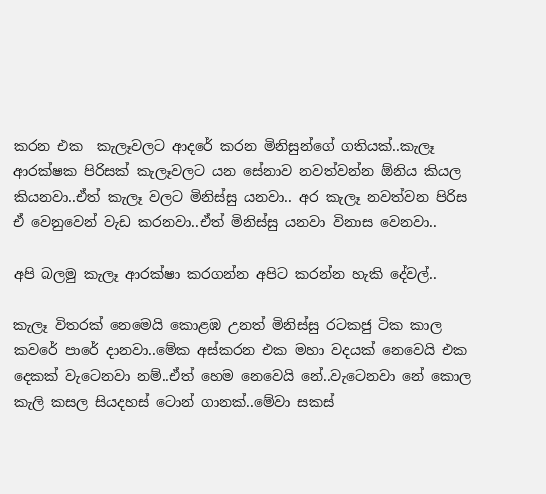කරන එක  කැලෑවලට ආදරේ කරන මිනිසුන්ගේ ගතියක්..කැලෑ ආරක්ෂක පිරිසක් කැලෑවලට යන සේනාව නවත්වන්න ඕනිය කියල කියනවා..ඒත් කැලෑ වලට මිනිස්සු යනවා.. අර කැලෑ නවත්වන පිරිස ඒ වෙනුවෙන් වැඩ කරනවා..ඒත් මිනිස්සු යනවා විනාස වෙනවා..

අපි බලමු කැලෑ ආරක්ෂා කරගන්න අපිට කරන්න හැකි දේවල්..

කැලෑ විතරක් නෙමෙයි කොළඹ උනත් මිනිස්සු රටකජු ටික කාල කවරේ පාරේ දානවා..මේක අස්කරන එක මහා වදයක් නෙවෙයි එක දෙකක් වැටෙනවා නම්..ඒත් හෙම නෙවෙයි නේ..වැටෙනවා නේ කොල කැලි කසල සියදහස් ටොන් ගානක්..මේවා සකස්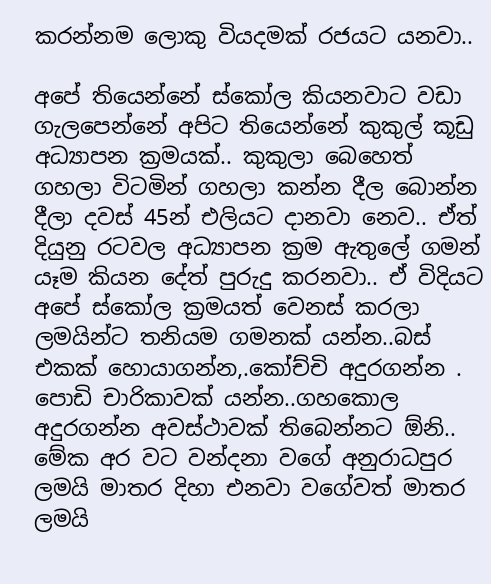කරන්නම ලොකු වියදමක් රජයට යනවා..

අපේ තියෙන්නේ ස්කෝල කියනවාට වඩා ගැලපෙන්නේ අපිට තියෙන්නේ කුකුල් කූඩු අධ්‍යාපන ක්‍රමයක්.. කුකුලා බෙහෙත් ගහලා විටමින් ගහලා කන්න දීල බොන්න දීලා දවස් 45න් එලියට දානවා නෙව.. ඒත් දියුනු රටවල අධ්‍යාපන ක්‍රම ඇතුලේ ගමන් යෑම කියන දේත් පුරුදු කරනවා.. ඒ විදියට අපේ ස්කෝල ක්‍රමයත් වෙනස් කරලා ලමයින්ට තනියම ගමනක් යන්න..බස් එකක් හොයාගන්න,.කෝච්චි අදුරගන්න . පොඩි චාරිකාවක් යන්න..ගහකොල අදුරගන්න අවස්ථාවක් තිබෙන්නට ඕනි.. මේක අර වට වන්දනා වගේ අනුරාධපුර ලමයි මාතර දිහා එනවා වගේවත් මාතර ලමයි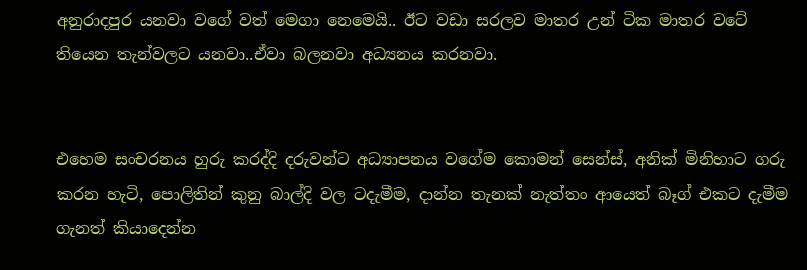අනුරාදපුර යනවා වගේ වත් මෙගා නෙමෙයි.. ඊට වඩා සරලව මාතර උන් ටික මාතර වටේ තියෙන තැන්වලට යනවා..ඒවා බලනවා අධ්‍යනය කරනවා.


එහෙම සංචරනය හුරු කරද්දි දරුවන්ට අධ්‍යාපනය වගේම කොමන් සෙන්ස්, අනික් මිනිහාට ගරු කරන හැටි, පොලිතින් කුනු බාල්දි වල ටදැමීම, දාන්න තැනක් නැත්තං ආයෙත් බෑග් එකට දැමීම ගැනත් කියාදෙන්න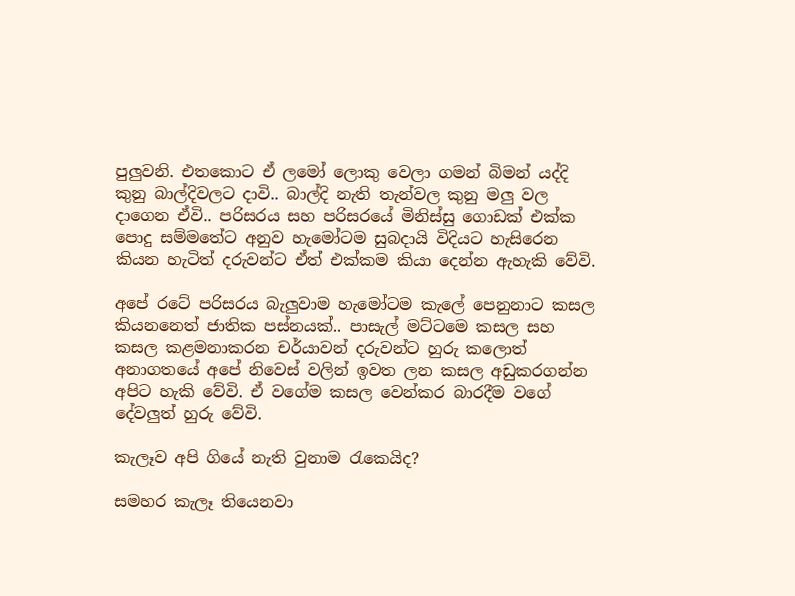පුලුවනි. එතකොට ඒ ලමෝ ලොකු වෙලා ගමන් බිමන් යද්දි කුනු බාල්දිවලට දාවි.. බාල්දි නැති තැන්වල කුනු මලු වල දාගෙන ඒවි.. පරිසරය සහ පරිසරයේ මිනිස්සු ගොඩක් එක්ක පොදු සම්මතේට අනුව හැමෝටම සුබදායි විදියට හැසිරෙන කියන හැටිත් දරුවන්ට ඒත් එක්කම කියා දෙන්න ඇහැකි වේවි.

අපේ රටේ පරිසරය බැලුවාම හැමෝටම කැලේ පෙනුනාට කසල කියනනෙත් ජාතික පස්නයක්.. පාසැල් මට්ටමෙ කසල සහ කසල කළමනාකරන චර්යාවන් දරුවන්ට හුරු කලොත් අනාගතයේ අපේ නිවෙස් වලින් ඉවත ලන කසල අඩුකරගන්න අපිට හැකි වේවි. ඒ වගේම කසල වෙන්කර බාරදීම වගේ දේවලුත් හුරු වේවි.

කැලෑව අපි ගියේ නැති වුනාම රැකෙයිද?

සමහර කැලෑ තියෙනවා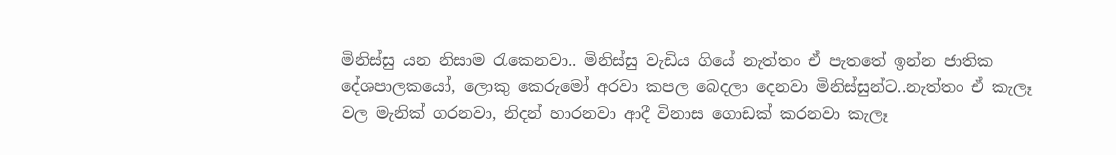මිනිස්සු යන නිසාම රැකෙනවා.. මිනිස්සු වැඩිය ගියේ නැත්තං ඒ පැතතේ ඉන්න ජාතික දේශපාලකයෝ, ලොකු කෙරුමෝ අරවා කපල බෙදලා දෙනවා මිනිස්සුන්ට..නැත්තං ඒ කැලෑ වල මැනික් ගරනවා, නිදන් හාරනවා ආදී විනාස ගොඩක් කරනවා කැලෑ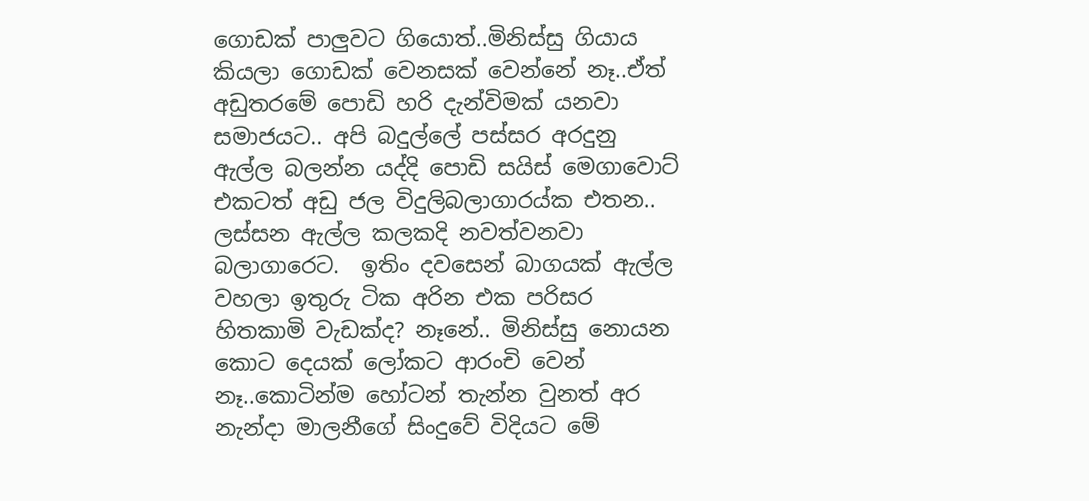ගොඩක් පාලුවට ගියොත්..මිනිස්සු ගියාය කියලා ගොඩක් වෙනසක් වෙන්නේ නෑ..ඒත් අඩුතරමේ පොඩි හරි දැන්විමක් යනවා සමාජයට.. අපි බදුල්ලේ පස්සර අරදුනු ඇල්ල බලන්න යද්දි පොඩි සයිස් මෙගාවොට් එකටත් අඩු ජල විදුලිබලාගාරය්ක එතන.. ලස්සන ඇල්ල කලකදි නවත්වනවා බලාගාරෙට.  ඉතිං දවසෙන් බාගයක් ඇල්ල වහලා ඉතුරු ටික අරින එක පරිසර හිතකාමි වැඩක්ද? නෑනේ.. මිනිස්සු නොයන කොට දෙයක් ලෝකට ආරංචි වෙන් නෑ..කොටින්ම හෝටන් තැන්න වුනත් අර නැන්දා මාලනීගේ සිංදුවේ විදියට මේ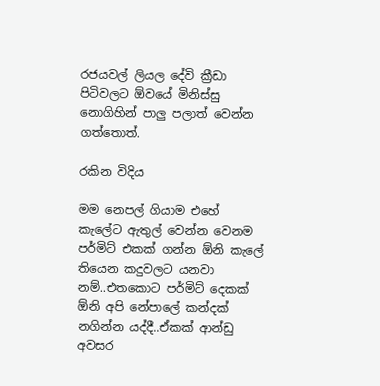රජයවල් ලියල දේවි ක්‍රීඩා පිටිවලට ඕවයේ මිනිස්සු නොගිහින් පාලු පලාත් වෙන්න ගත්තොත්.

රකින විදිය

මම නෙපල් ගියාම එහේ කැලේට ඇතුල් වෙන්න වෙනම පර්මිට් එකක් ගන්න ඕනි කැලේ තියෙන කදුවලට යනවා නම්..එතකොට පර්මිට් දෙකක් ඕනි අපි නේපාලේ කන්දක් නගින්න යද්දී..ඒකක් ආන්ඩු අවසර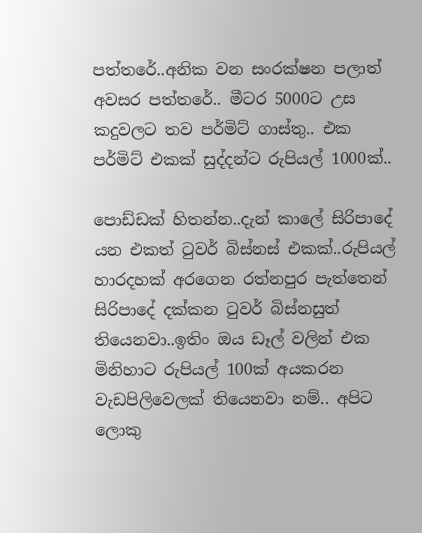පත්තරේ..අනික වන සංරක්ෂන පලාත් අවසර පත්තරේ.. මීටර 5000ට උස කදුවලට තව පර්මිට් ගාස්තු.. එක පර්මිට් එකක් සුද්දන්ට රුපියල් 1000ක්..

පොඩ්ඩක් හිතන්න..දැන් කාලේ සිරිපාදේ යන එකත් ටුවර් බිස්නස් එකක්..රුපියල් හාරදහක් අරගෙන රත්නපුර පැත්තෙන් සිරිපාදේ දක්කන ටුවර් බිස්නසුත් තියෙනවා..ඉතිං ඔය ඩෑල් වලින් එක මිනිහාට රුපියල් 100ක් අයකරන වැඩපිලිවෙලක් තියෙනවා නම්.. අපිට ලොකු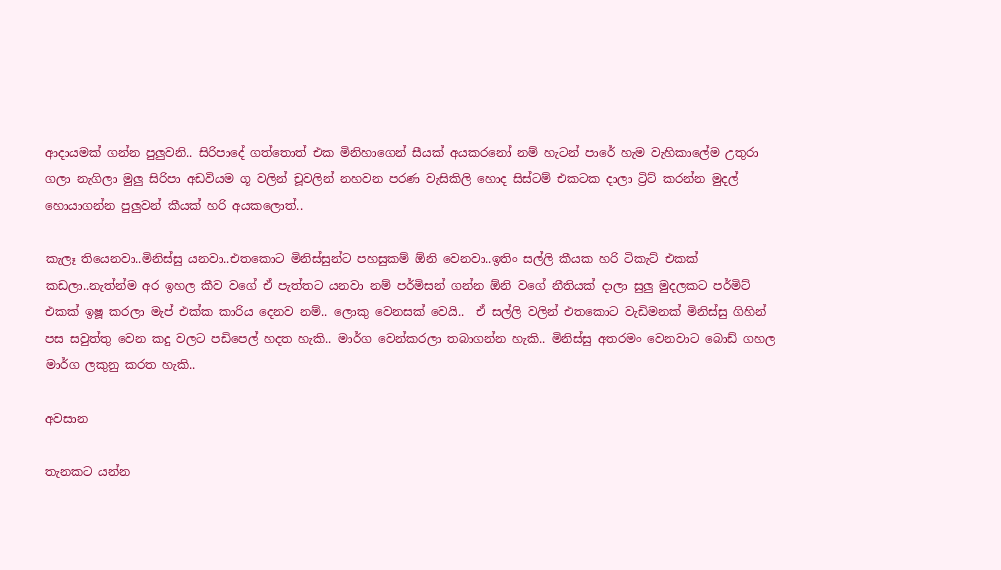ආදායමක් ගන්න පුලුවනි.. සිරිපාදේ ගත්තොත් එක මිනිහාගෙන් සීයක් අයකරනෝ නම් හැටන් පාරේ හැම වැහිකාලේම උතුරා ගලා නැගිලා මුලු සිරිපා අඩවියම ගූ වලින් චූවලින් නහවන පරණ වැසිකිලි හොද සිස්ටම් එකටක දාලා ට්‍රිට් කරන්න මුදල් හොයාගන්න පුලුවන් කීයක් හරි අයකලොත්..

කැලෑ තියෙනවා..මිනිස්සු යනවා..එතකොට මිනිස්සුන්ට පහසුකම් ඕනි වෙනවා..ඉතිං සල්ලි කීයක හරි ටිකැට් එකක් කඩලා..නැත්න්ම අර ඉහල කීව වගේ ඒ පැත්තට යනවා නම් පර්මිසන් ගන්න ඕනි වගේ නීතියක් දාලා සුලු මුදලකට පර්මිට් එකක් ඉෂූ කරලා මැප් එක්ක කාරිය දෙනව නම්.. ලොකු වෙනසක් වෙයි..  ඒ සල්ලි වලින් එතකොට වැඩිමනක් මිනිස්සු ගිහින් පස සවුත්තු වෙන කදු වලට පඩිපෙල් හදත හැකි.. මාර්ග වෙන්කරලා තබාගන්න හැකි.. මිනිස්සු අතරමං වෙනවාට බොඩ් ගහල මාර්ග ලකුනු කරත හැකි..

අවසාන

තැනකට යන්න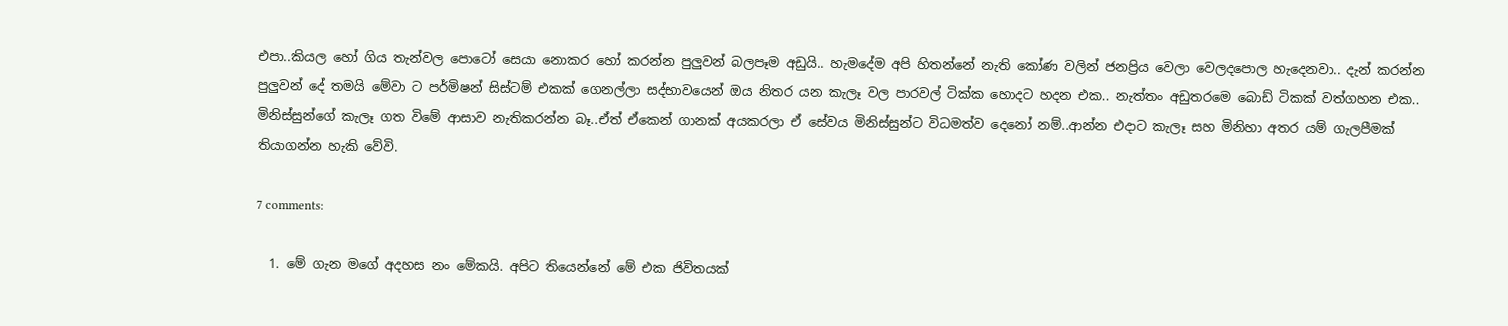එපා..කියල හෝ ගිය තැන්වල පොටෝ සෙයා නොකර හෝ කරන්න පුලුවන් බලපෑම අඩුයි.. හැමදේම අපි හිතන්නේ නැති කෝණ වලින් ජනප්‍රිය වෙලා වෙලදපොල හැදෙනවා.. දැන් කරන්න පුලුවන් දේ තමයි මේවා ට පර්මිෂන් සිස්ටම් එකක් ගෙනල්ලා සද්භාවයෙන් ඔය නිතර යන කැලෑ වල පාරවල් ටික්ක හොදට හදන එක.. නැත්තං අඩුතරමෙ බොඩ් ටිකක් වත්ගහන එක.. මිනිස්සුන්ගේ කැලෑ ගත විමේ ආසාව නැතිකරන්න බෑ..ඒත් ඒකෙන් ගානක් අයකරලා ඒ සේවය මිනිස්සුන්ට විධමත්ව දෙනෝ නම්..ආන්න එදාට කැලෑ සහ මිනිහා අතර යම් ගැලපීමක් තියාගන්න හැකි වේවි.

7 comments:

  1. මේ ගැන මගේ අදහස නං මේකයි. අපිට තියෙන්නේ මේ එක ජිවිතයක්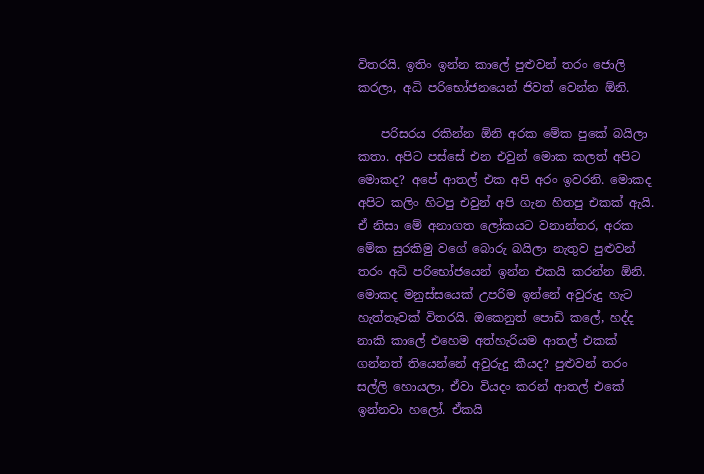විතරයි. ඉතිං ඉන්න කාලේ පුළුවන් තරං ජොලි කරලා, අධි පරිභෝජනයෙන් ජිවත් වෙන්න ඕනි.

    පරිසරය රකින්න ඕනි අරක මේක පුකේ බයිලා කතා. අපිට පස්සේ එන එවුන් මොක කලත් අපිට මොකද? අපේ ආතල් එක අපි අරං ඉවරනි. මොකද අපිට කලිං හිටපු එවුන් අපි ගැන හිතපු එකක් ඇයි. ඒ නිසා මේ අනාගත ලෝකයට වනාන්තර, අරක මේක සුරකිමු වගේ බොරු බයිලා නැතුව පුළුවන් තරං අධි පරිභෝජයෙන් ඉන්න එකයි කරන්න ඕනි. මොකද මනුස්සයෙක් උපරිම ඉන්නේ අවුරුදු හැට හැත්තෑවක් විතරයි. ඔකෙනුත් පොඩි කලේ, හද්ද නාකි කාලේ එහෙම අත්හැරියම ආතල් එකක් ගන්නත් තියෙන්නේ අවුරුදු කීයද? පුළුවන් තරං සල්ලි හොයලා, ඒවා වියදං කරන් ආතල් එකේ ඉන්නවා හලෝ. ඒකයි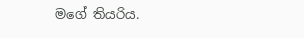මගේ තියරිය.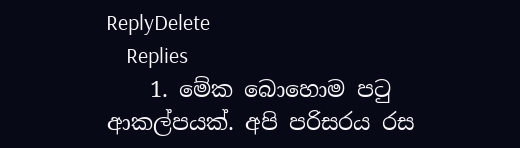ReplyDelete
    Replies
    1. මේක බොහොම පටු ආකල්පයක්. අපි පරිසරය රස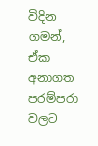විදින ගමන්, ඒක අනාගත පරම්පරා වලට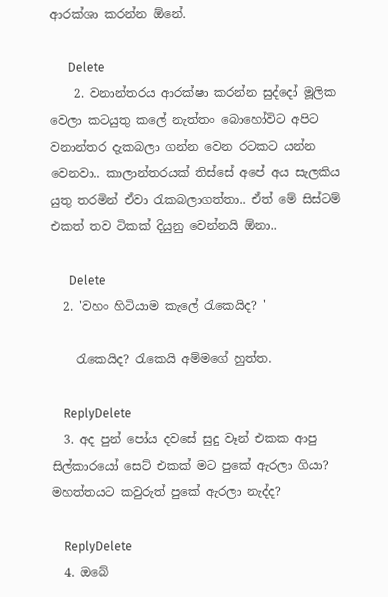ආරක්ශා කරන්න ඕනේ.

      Delete
    2. වනාන්තරය ආරක්ෂා කරන්න සුද්දෝ මූලික වෙලා කටයුතු කලේ නැත්තං බොහෝවිට අපිට වනාන්තර දැකබලා ගන්න වෙන රටකට යන්න වෙනවා.. කාලාන්තරයක් තිස්සේ අපේ අය සැලකිය යුතු තරමින් ඒවා රැකබලාගත්තා.. ඒත් මේ සිස්ටම් එකත් තව ටිකක් දියුනු වෙන්නයි ඕනා..

      Delete
  2. 'වහං හිටියාම කැලේ රැකෙයිද? '

    රැකෙයිද? රැකෙයි අම්මගේ හුත්ත.

    ReplyDelete
  3. අද පුන් පෝය දවසේ සුදු වෑන් එකක ආපු සිල්කාරයෝ සෙට් එකක් මට පුකේ ඇරලා ගියා? මහත්තයට කවුරුත් පුකේ ඇරලා නැද්ද?

    ReplyDelete
  4. ඔබේ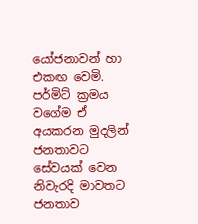යෝජනාවන් හා එකඟ වෙමි. පර්මිට් ක්‍රමය වගේම ඒ අයකරන මුදලින් ජනතාවට සේවයක් වෙන නිවැරදි මාවතට ජනතාව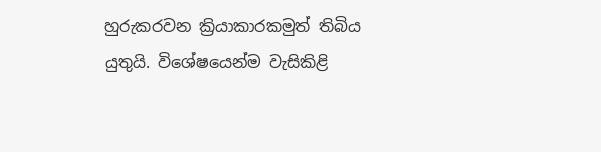හුරුකරවන ක්‍රියාකාරකමුත් තිබිය යුතුයි. විශේෂයෙන්ම වැසිකිළි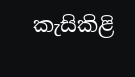කැසිකිළි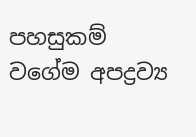පහසුකම් වගේම අපද්‍රව්‍ය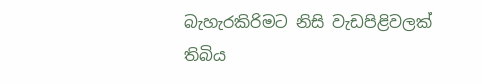බැහැරකිරිමට නිසි වැඩපිළිවලක් තිබිය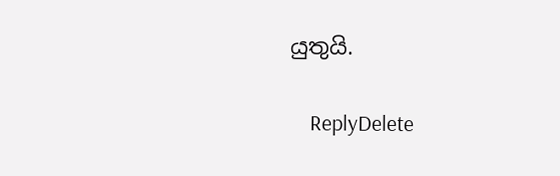යුතුයි.

    ReplyDelete